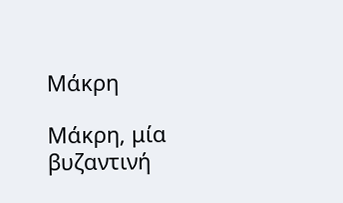Μάκρη

Μάκρη, μία βυζαντινή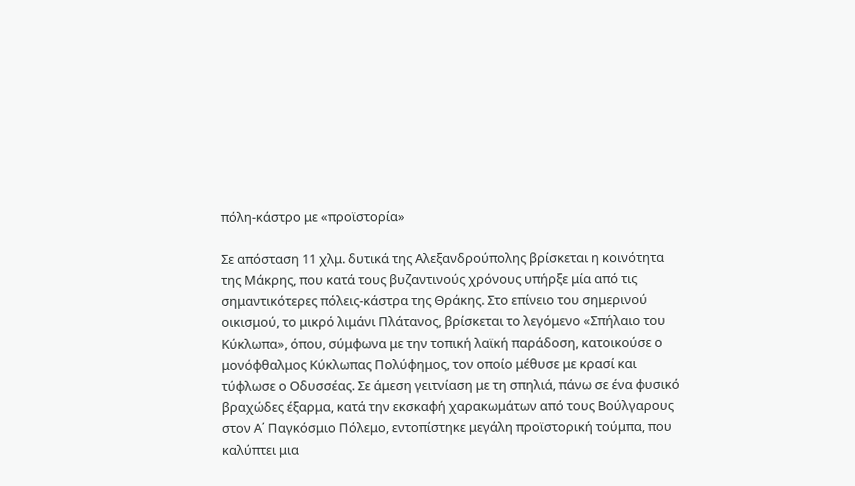πόλη-κάστρο με «προϊστορία»

Σε απόσταση 11 χλμ. δυτικά της Αλεξανδρούπολης βρίσκεται η κοινότητα της Μάκρης, που κατά τους βυζαντινούς χρόνους υπήρξε μία από τις σημαντικότερες πόλεις-κάστρα της Θράκης. Στο επίνειο του σημερινού οικισμού, το μικρό λιμάνι Πλάτανος, βρίσκεται το λεγόμενο «Σπήλαιο του Κύκλωπα», όπου, σύμφωνα με την τοπική λαϊκή παράδοση, κατοικούσε ο μονόφθαλμος Κύκλωπας Πολύφημος, τον οποίο μέθυσε με κρασί και τύφλωσε ο Οδυσσέας. Σε άμεση γειτνίαση με τη σπηλιά, πάνω σε ένα φυσικό βραχώδες έξαρμα, κατά την εκσκαφή χαρακωμάτων από τους Βούλγαρους στον Α΄ Παγκόσμιο Πόλεμο, εντοπίστηκε μεγάλη προϊστορική τούμπα, που καλύπτει μια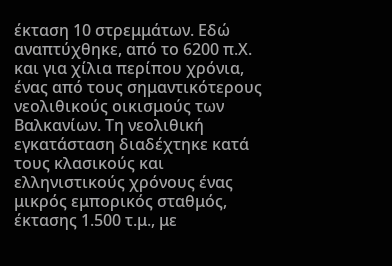έκταση 10 στρεμμάτων. Εδώ αναπτύχθηκε, από το 6200 π.Χ. και για χίλια περίπου χρόνια, ένας από τους σημαντικότερους νεολιθικούς οικισμούς των Βαλκανίων. Τη νεολιθική εγκατάσταση διαδέχτηκε κατά τους κλασικούς και ελληνιστικούς χρόνους ένας μικρός εμπορικός σταθμός, έκτασης 1.500 τ.μ., με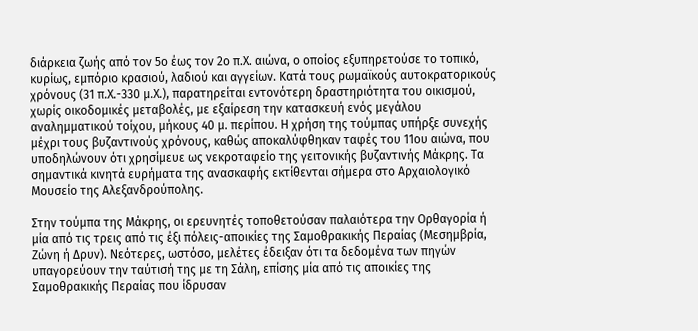διάρκεια ζωής από τον 5ο έως τον 2ο π.Χ. αιώνα, ο οποίος εξυπηρετούσε το τοπικό, κυρίως, εμπόριο κρασιού, λαδιού και αγγείων. Κατά τους ρωμαϊκούς αυτοκρατορικούς χρόνους (31 π.Χ.-330 μ.Χ.), παρατηρείται εντονότερη δραστηριότητα του οικισμού, χωρίς οικοδομικές μεταβολές, με εξαίρεση την κατασκευή ενός μεγάλου αναλημματικού τοίχου, μήκους 40 μ. περίπου. Η χρήση της τούμπας υπήρξε συνεχής μέχρι τους βυζαντινούς χρόνους, καθώς αποκαλύφθηκαν ταφές του 11ου αιώνα, που υποδηλώνουν ότι χρησίμευε ως νεκροταφείο της γειτονικής βυζαντινής Μάκρης. Τα σημαντικά κινητά ευρήματα της ανασκαφής εκτίθενται σήμερα στο Αρχαιολογικό Μουσείο της Αλεξανδρούπολης.

Στην τούμπα της Μάκρης, οι ερευνητές τοποθετούσαν παλαιότερα την Ορθαγορία ή μία από τις τρεις από τις έξι πόλεις-αποικίες της Σαμοθρακικής Περαίας (Μεσημβρία, Ζώνη ή Δρυν). Νεότερες, ωστόσο, μελέτες έδειξαν ότι τα δεδομένα των πηγών υπαγορεύουν την ταύτισή της με τη Σάλη, επίσης μία από τις αποικίες της Σαμοθρακικής Περαίας που ίδρυσαν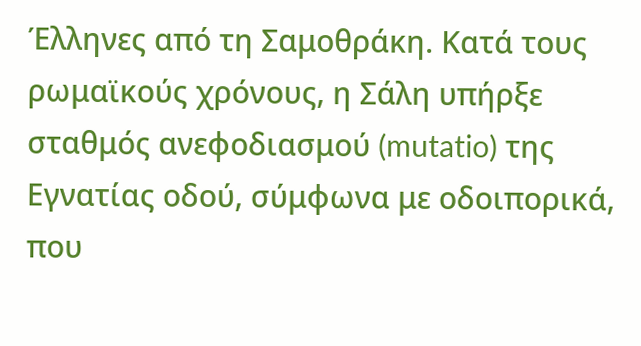Έλληνες από τη Σαμοθράκη. Κατά τους ρωμαϊκούς χρόνους, η Σάλη υπήρξε σταθμός ανεφοδιασμού (mutatio) της Εγνατίας οδού, σύμφωνα με οδοιπορικά, που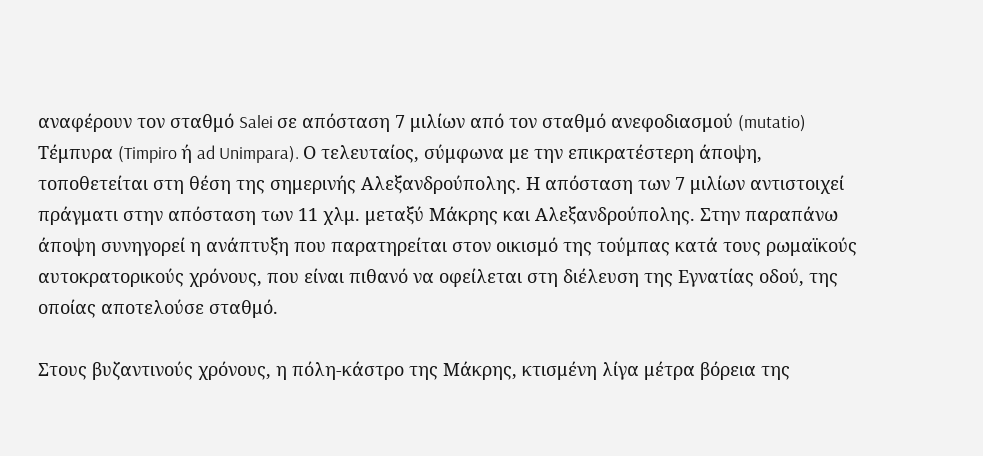αναφέρουν τον σταθμό Salei σε απόσταση 7 μιλίων από τον σταθμό ανεφοδιασμού (mutatio) Τέμπυρα (Timpiro ή ad Unimpara). Ο τελευταίος, σύμφωνα με την επικρατέστερη άποψη, τοποθετείται στη θέση της σημερινής Αλεξανδρούπολης. Η απόσταση των 7 μιλίων αντιστοιχεί πράγματι στην απόσταση των 11 χλμ. μεταξύ Μάκρης και Αλεξανδρούπολης. Στην παραπάνω άποψη συνηγορεί η ανάπτυξη που παρατηρείται στον οικισμό της τούμπας κατά τους ρωμαϊκούς αυτοκρατορικούς χρόνους, που είναι πιθανό να οφείλεται στη διέλευση της Εγνατίας οδού, της οποίας αποτελούσε σταθμό.

Στους βυζαντινούς χρόνους, η πόλη-κάστρο της Μάκρης, κτισμένη λίγα μέτρα βόρεια της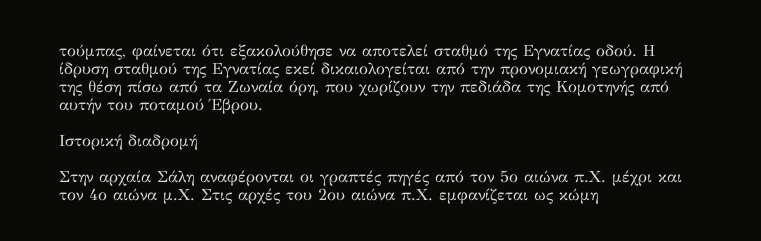τούμπας, φαίνεται ότι εξακολούθησε να αποτελεί σταθμό της Εγνατίας οδού. Η ίδρυση σταθμού της Εγνατίας εκεί δικαιολογείται από την προνομιακή γεωγραφική της θέση πίσω από τα Ζωναία όρη, που χωρίζουν την πεδιάδα της Κομοτηνής από αυτήν του ποταμού Έβρου.

Ιστορική διαδρομή

Στην αρχαία Σάλη αναφέρονται οι γραπτές πηγές από τον 5ο αιώνα π.Χ. μέχρι και τον 4ο αιώνα μ.Χ. Στις αρχές του 2ου αιώνα π.Χ. εμφανίζεται ως κώμη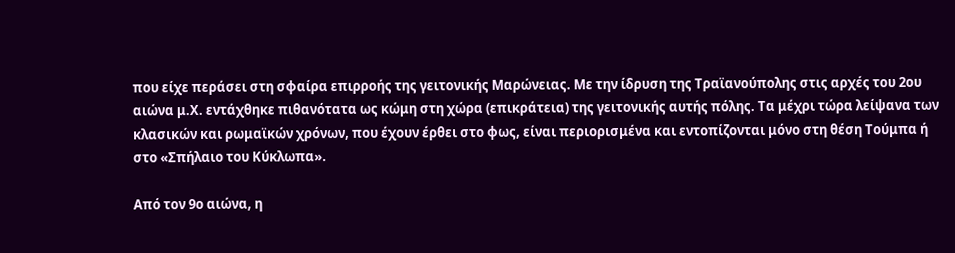που είχε περάσει στη σφαίρα επιρροής της γειτονικής Μαρώνειας. Με την ίδρυση της Τραϊανούπολης στις αρχές του 2ου αιώνα μ.Χ. εντάχθηκε πιθανότατα ως κώμη στη χώρα (επικράτεια) της γειτονικής αυτής πόλης. Τα μέχρι τώρα λείψανα των κλασικών και ρωμαϊκών χρόνων, που έχουν έρθει στο φως, είναι περιορισμένα και εντοπίζονται μόνο στη θέση Τούμπα ή στο «Σπήλαιο του Κύκλωπα».

Από τον 9ο αιώνα, η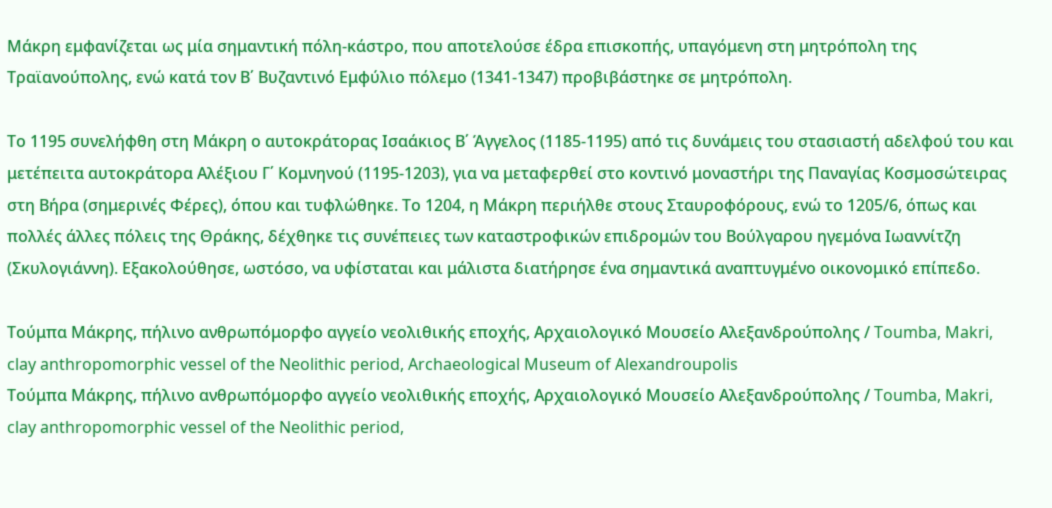Μάκρη εμφανίζεται ως μία σημαντική πόλη-κάστρο, που αποτελούσε έδρα επισκοπής, υπαγόμενη στη μητρόπολη της Τραϊανούπολης, ενώ κατά τον Β΄ Βυζαντινό Εμφύλιο πόλεμο (1341-1347) προβιβάστηκε σε μητρόπολη.

Το 1195 συνελήφθη στη Μάκρη ο αυτοκράτορας Ισαάκιος Β΄ Άγγελος (1185-1195) από τις δυνάμεις του στασιαστή αδελφού του και μετέπειτα αυτοκράτορα Αλέξιου Γ΄ Κομνηνού (1195-1203), για να μεταφερθεί στο κοντινό μοναστήρι της Παναγίας Κοσμοσώτειρας στη Βήρα (σημερινές Φέρες), όπου και τυφλώθηκε. Το 1204, η Μάκρη περιήλθε στους Σταυροφόρους, ενώ το 1205/6, όπως και πολλές άλλες πόλεις της Θράκης, δέχθηκε τις συνέπειες των καταστροφικών επιδρομών του Βούλγαρου ηγεμόνα Ιωαννίτζη (Σκυλογιάννη). Εξακολούθησε, ωστόσο, να υφίσταται και μάλιστα διατήρησε ένα σημαντικά αναπτυγμένο οικονομικό επίπεδο.

Τούμπα Μάκρης, πήλινο ανθρωπόμορφο αγγείο νεολιθικής εποχής, Αρχαιολογικό Μουσείο Αλεξανδρούπολης / Toumba, Makri, clay anthropomorphic vessel of the Neolithic period, Archaeological Museum of Alexandroupolis
Τούμπα Μάκρης, πήλινο ανθρωπόμορφο αγγείο νεολιθικής εποχής, Αρχαιολογικό Μουσείο Αλεξανδρούπολης / Toumba, Makri, clay anthropomorphic vessel of the Neolithic period,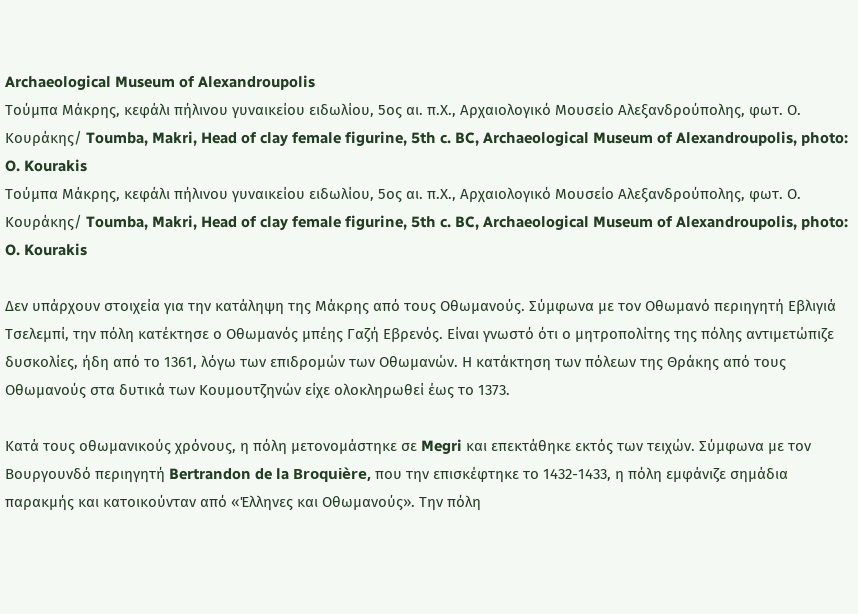Archaeological Museum of Alexandroupolis
Τούμπα Μάκρης, κεφάλι πήλινου γυναικείου ειδωλίου, 5ος αι. π.Χ., Αρχαιολογικό Μουσείο Αλεξανδρούπολης, φωτ. Ο. Κουράκης/ Toumba, Makri, Head of clay female figurine, 5th c. BC, Archaeological Museum of Alexandroupolis, photo: O. Kourakis
Τούμπα Μάκρης, κεφάλι πήλινου γυναικείου ειδωλίου, 5ος αι. π.Χ., Αρχαιολογικό Μουσείο Αλεξανδρούπολης, φωτ. Ο. Κουράκης/ Toumba, Makri, Head of clay female figurine, 5th c. BC, Archaeological Museum of Alexandroupolis, photo: O. Kourakis

Δεν υπάρχουν στοιχεία για την κατάληψη της Μάκρης από τους Οθωμανούς. Σύμφωνα με τον Οθωμανό περιηγητή Εβλιγιά Τσελεμπί, την πόλη κατέκτησε ο Οθωμανός μπέης Γαζή Εβρενός. Είναι γνωστό ότι ο μητροπολίτης της πόλης αντιμετώπιζε δυσκολίες, ήδη από το 1361, λόγω των επιδρομών των Οθωμανών. Η κατάκτηση των πόλεων της Θράκης από τους Οθωμανούς στα δυτικά των Κουμουτζηνών είχε ολοκληρωθεί έως το 1373.

Κατά τους οθωμανικούς χρόνους, η πόλη μετονομάστηκε σε Megri και επεκτάθηκε εκτός των τειχών. Σύμφωνα με τον Βουργουνδό περιηγητή Bertrandon de la Broquière, που την επισκέφτηκε το 1432-1433, η πόλη εμφάνιζε σημάδια παρακμής και κατοικούνταν από «Έλληνες και Οθωμανούς». Την πόλη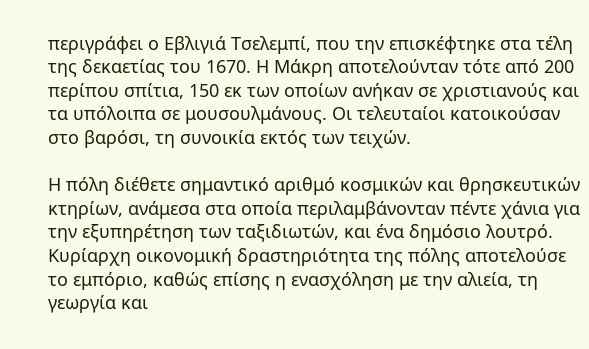περιγράφει ο Εβλιγιά Τσελεμπί, που την επισκέφτηκε στα τέλη της δεκαετίας του 1670. Η Μάκρη αποτελούνταν τότε από 200 περίπου σπίτια, 150 εκ των οποίων ανήκαν σε χριστιανούς και τα υπόλοιπα σε μουσουλμάνους. Οι τελευταίοι κατοικούσαν στο βαρόσι, τη συνοικία εκτός των τειχών.

Η πόλη διέθετε σημαντικό αριθμό κοσμικών και θρησκευτικών κτηρίων, ανάμεσα στα οποία περιλαμβάνονταν πέντε χάνια για την εξυπηρέτηση των ταξιδιωτών, και ένα δημόσιο λουτρό. Κυρίαρχη οικονομική δραστηριότητα της πόλης αποτελούσε το εμπόριο, καθώς επίσης η ενασχόληση με την αλιεία, τη γεωργία και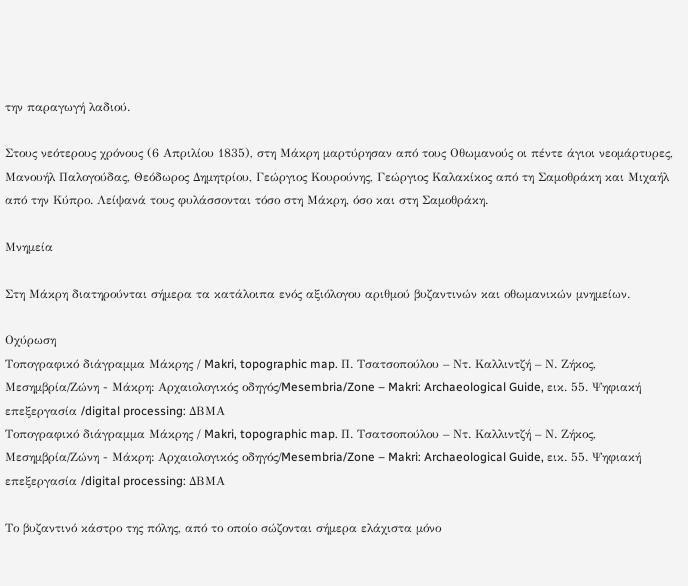την παραγωγή λαδιού.

Στους νεότερους χρόνους (6 Απριλίου 1835), στη Μάκρη μαρτύρησαν από τους Οθωμανούς οι πέντε άγιοι νεομάρτυρες, Μανουήλ Παλογούδας, Θεόδωρος Δημητρίου, Γεώργιος Κουρούνης, Γεώργιος Καλακίκος από τη Σαμοθράκη και Μιχαήλ από την Κύπρο. Λείψανά τους φυλάσσονται τόσο στη Μάκρη, όσο και στη Σαμοθράκη.

Μνημεία

Στη Μάκρη διατηρούνται σήμερα τα κατάλοιπα ενός αξιόλογου αριθμού βυζαντινών και οθωμανικών μνημείων.

Οχύρωση
Τοπογραφικό διάγραμμα Μάκρης / Makri, topographic map. Π. Τσατσοπούλου – Ντ. Καλλιντζή – Ν. Ζήκος, Μεσημβρία/Ζώνη - Μάκρη: Αρχαιολογικός οδηγός/Mesembria/Zone – Makri: Archaeological Guide, εικ. 55. Ψηφιακή επεξεργασία /digital processing: ΔΒΜΑ
Τοπογραφικό διάγραμμα Μάκρης / Makri, topographic map. Π. Τσατσοπούλου – Ντ. Καλλιντζή – Ν. Ζήκος, Μεσημβρία/Ζώνη - Μάκρη: Αρχαιολογικός οδηγός/Mesembria/Zone – Makri: Archaeological Guide, εικ. 55. Ψηφιακή επεξεργασία /digital processing: ΔΒΜΑ

Το βυζαντινό κάστρο της πόλης, από το οποίο σώζονται σήμερα ελάχιστα μόνο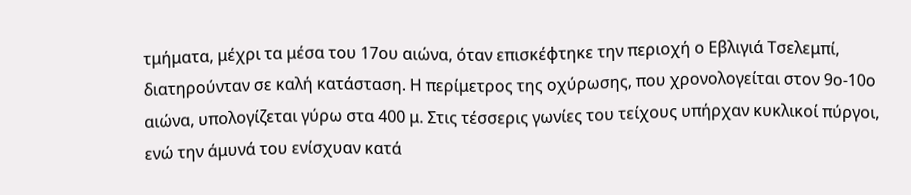τμήματα, μέχρι τα μέσα του 17ου αιώνα, όταν επισκέφτηκε την περιοχή ο Εβλιγιά Τσελεμπί, διατηρούνταν σε καλή κατάσταση. Η περίμετρος της οχύρωσης, που χρονολογείται στον 9ο-10ο αιώνα, υπολογίζεται γύρω στα 400 μ. Στις τέσσερις γωνίες του τείχους υπήρχαν κυκλικοί πύργοι, ενώ την άμυνά του ενίσχυαν κατά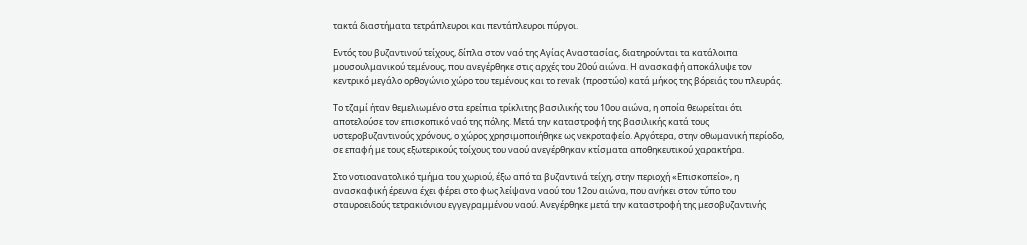τακτά διαστήματα τετράπλευροι και πεντάπλευροι πύργοι.

Εντός του βυζαντινού τείχους, δίπλα στον ναό της Αγίας Αναστασίας, διατηρούνται τα κατάλοιπα μουσουλμανικού τεμένους, που ανεγέρθηκε στις αρχές του 20ού αιώνα. Η ανασκαφή αποκάλυψε τον κεντρικό μεγάλο ορθογώνιο χώρο του τεμένους και το revak (προστώο) κατά μήκος της βόρειάς του πλευράς.

Το τζαμί ήταν θεμελιωμένο στα ερείπια τρίκλιτης βασιλικής του 10ου αιώνα, η οποία θεωρείται ότι αποτελούσε τον επισκοπικό ναό της πόλης. Μετά την καταστροφή της βασιλικής κατά τους υστεροβυζαντινούς χρόνους, ο χώρος χρησιμοποιήθηκε ως νεκροταφείο. Αργότερα, στην οθωμανική περίοδο, σε επαφή με τους εξωτερικούς τοίχους του ναού ανεγέρθηκαν κτίσματα αποθηκευτικού χαρακτήρα.

Στο νοτιοανατολικό τμήμα του χωριού, έξω από τα βυζαντινά τείχη, στην περιοχή «Επισκοπείο», η ανασκαφική έρευνα έχει φέρει στο φως λείψανα ναού του 12ου αιώνα, που ανήκει στον τύπο του σταυροειδούς τετρακιόνιου εγγεγραμμένου ναού. Ανεγέρθηκε μετά την καταστροφή της μεσοβυζαντινής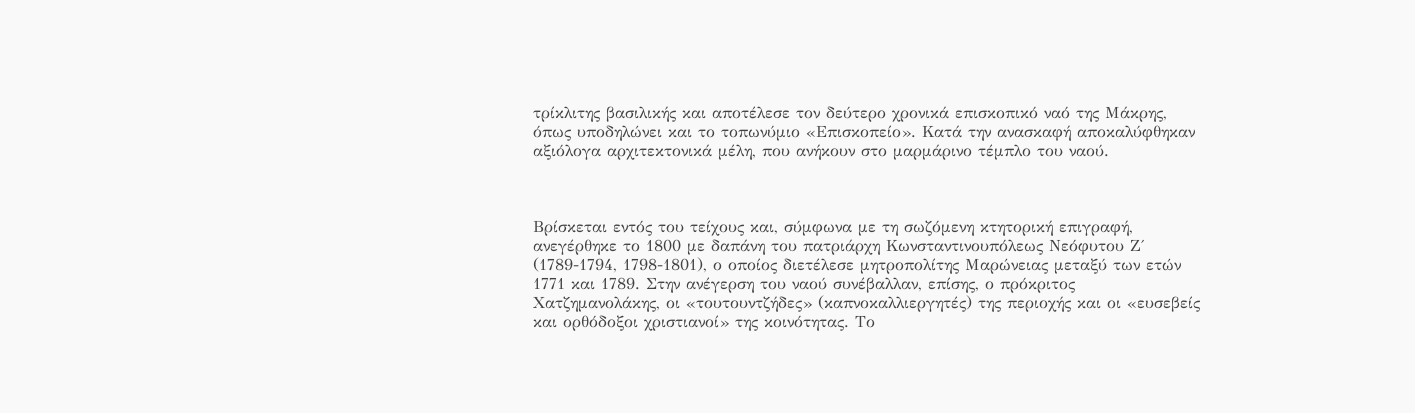τρίκλιτης βασιλικής και αποτέλεσε τον δεύτερο χρονικά επισκοπικό ναό της Μάκρης, όπως υποδηλώνει και το τοπωνύμιο «Επισκοπείο». Κατά την ανασκαφή αποκαλύφθηκαν αξιόλογα αρχιτεκτονικά μέλη, που ανήκουν στο μαρμάρινο τέμπλο του ναού.



Βρίσκεται εντός του τείχους και, σύμφωνα με τη σωζόμενη κτητορική επιγραφή, ανεγέρθηκε το 1800 με δαπάνη του πατριάρχη Κωνσταντινουπόλεως Νεόφυτου Ζ΄ (1789-1794, 1798-1801), ο οποίος διετέλεσε μητροπολίτης Μαρώνειας μεταξύ των ετών 1771 και 1789. Στην ανέγερση του ναού συνέβαλλαν, επίσης, ο πρόκριτος Χατζημανολάκης, οι «τουτουντζήδες» (καπνοκαλλιεργητές) της περιοχής και οι «ευσεβείς και ορθόδοξοι χριστιανοί» της κοινότητας. Το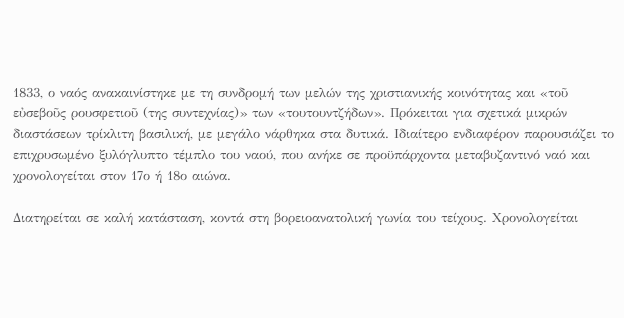1833, ο ναός ανακαινίστηκε με τη συνδρομή των μελών της χριστιανικής κοινότητας και «τοῦ εὐσεβοῦς ρουσφετιοῦ (της συντεχνίας)» των «τουτουντζήδων». Πρόκειται για σχετικά μικρών διαστάσεων τρίκλιτη βασιλική, με μεγάλο νάρθηκα στα δυτικά. Ιδιαίτερο ενδιαφέρον παρουσιάζει το επιχρυσωμένο ξυλόγλυπτο τέμπλο του ναού, που ανήκε σε προϋπάρχοντα μεταβυζαντινό ναό και χρονολογείται στον 17ο ή 18ο αιώνα.

Διατηρείται σε καλή κατάσταση, κοντά στη βορειοανατολική γωνία του τείχους. Χρονολογείται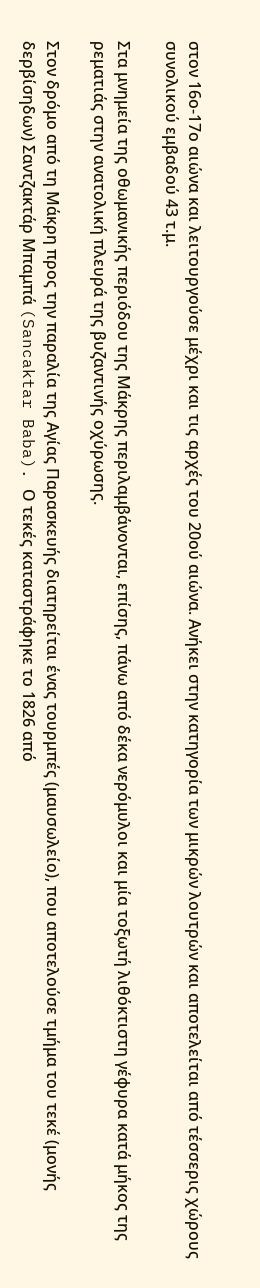στον 16ο-17ο αιώνα και λειτουργούσε μέχρι και τις αρχές του 20ού αιώνα. Ανήκει στην κατηγορία των μικρών λουτρών και αποτελείται από τέσσερις χώρους συνολικού εμβαδού 43 τ.μ.

Στα μνημεία της οθωμανικής περιόδου της Μάκρης περιλαμβάνονται, επίσης, πάνω από δέκα νερόμυλοι και μία τοξωτή λιθόκτιστη γέφυρα κατά μήκος της ρεματιάς στην ανατολική πλευρά της βυζαντινής οχύρωσης.

Στον δρόμο από τη Μάκρη προς την παραλία της Αγίας Παρασκευής διατηρείται ένας τουρμπές (μαυσωλείο), που αποτελούσε τμήμα του τεκέ (μονής δερβίσηδων) Σαντζακτάρ Μπαμπά (Sancaktar Baba). Ο τεκές καταστράφηκε το 1826 από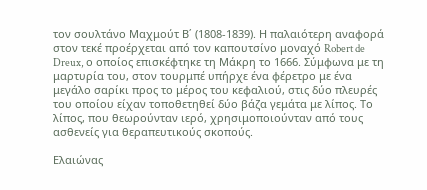τον σουλτάνο Μαχμούτ Β΄ (1808-1839). Η παλαιότερη αναφορά στον τεκέ προέρχεται από τον καπουτσίνο μοναχό Robert de Dreux, ο οποίος επισκέφτηκε τη Μάκρη το 1666. Σύμφωνα με τη μαρτυρία του, στον τουρμπέ υπήρχε ένα φέρετρο με ένα μεγάλο σαρίκι προς το μέρος του κεφαλιού, στις δύο πλευρές του οποίου είχαν τοποθετηθεί δύο βάζα γεμάτα με λίπος. Το λίπος, που θεωρούνταν ιερό, χρησιμοποιούνταν από τους ασθενείς για θεραπευτικούς σκοπούς.

Ελαιώνας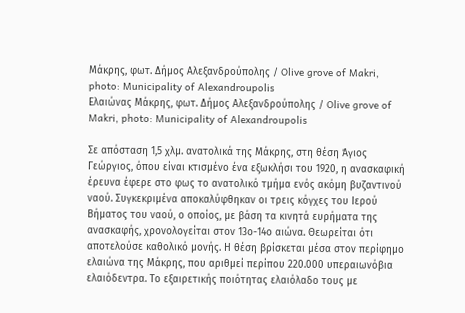Μάκρης, φωτ. Δήμος Αλεξανδρούπολης / Olive grove of Makri, photo: Municipality of Alexandroupolis
Ελαιώνας Μάκρης, φωτ. Δήμος Αλεξανδρούπολης / Olive grove of Makri, photo: Municipality of Alexandroupolis

Σε απόσταση 1,5 χλμ. ανατολικά της Μάκρης, στη θέση Άγιος Γεώργιος, όπου είναι κτισμένο ένα εξωκλήσι του 1920, η ανασκαφική έρευνα έφερε στο φως το ανατολικό τμήμα ενός ακόμη βυζαντινού ναού. Συγκεκριμένα αποκαλύφθηκαν οι τρεις κόγχες του Ιερού Βήματος του ναού, ο οποίος, με βάση τα κινητά ευρήματα της ανασκαφής, χρονολογείται στον 13ο-14ο αιώνα. Θεωρείται ότι αποτελούσε καθολικό μονής. Η θέση βρίσκεται μέσα στον περίφημο ελαιώνα της Μάκρης, που αριθμεί περίπου 220.000 υπεραιωνόβια ελαιόδεντρα. Το εξαιρετικής ποιότητας ελαιόλαδο τους με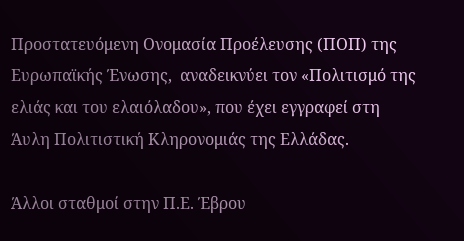Προστατευόμενη Ονομασία Προέλευσης (ΠΟΠ) της Ευρωπαϊκής Ένωσης,  αναδεικνύει τον «Πολιτισμό της ελιάς και του ελαιόλαδου», που έχει εγγραφεί στη Άυλη Πολιτιστική Κληρονομιάς της Ελλάδας.

Άλλοι σταθμοί στην Π.Ε. Έβρου